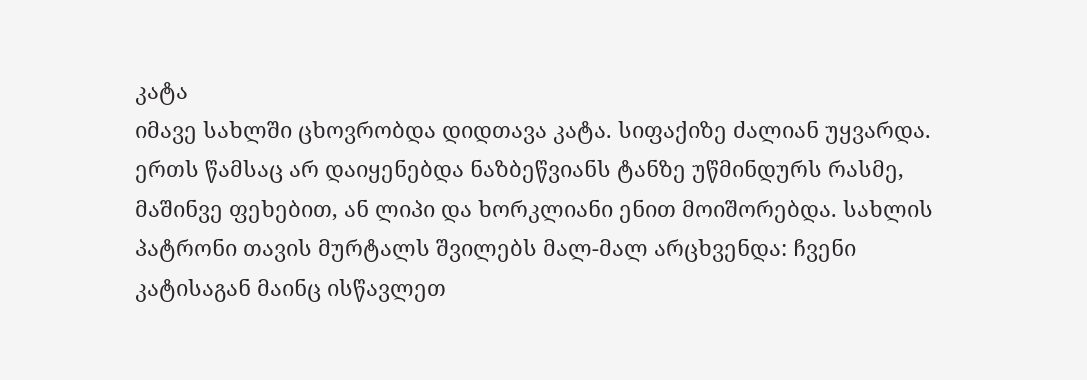კატა
იმავე სახლში ცხოვრობდა დიდთავა კატა. სიფაქიზე ძალიან უყვარდა. ერთს წამსაც არ დაიყენებდა ნაზბეწვიანს ტანზე უწმინდურს რასმე, მაშინვე ფეხებით, ან ლიპი და ხორკლიანი ენით მოიშორებდა. სახლის პატრონი თავის მურტალს შვილებს მალ-მალ არცხვენდა: ჩვენი კატისაგან მაინც ისწავლეთ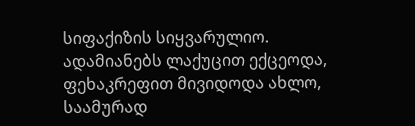სიფაქიზის სიყვარულიო. ადამიანებს ლაქუცით ექცეოდა, ფეხაკრეფით მივიდოდა ახლო, საამურად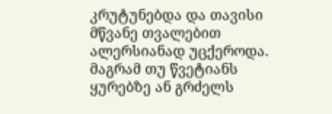კრუტუნებდა და თავისი მწვანე თვალებით ალერსიანად უცქეროდა. მაგრამ თუ წვეტიანს ყურებზე ან გრძელს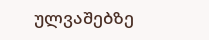ულვაშებზე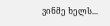ვინმე ხელს...